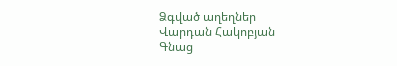Ձգված աղեղներ
Վարդան Հակոբյան
Գնաց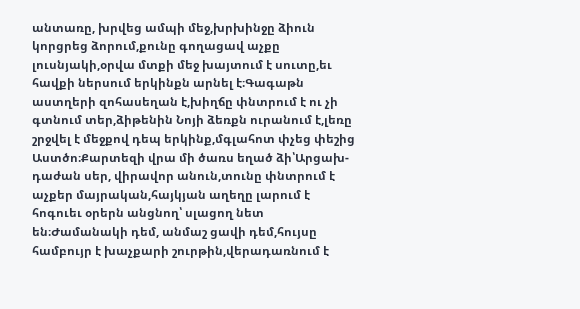անտառը, խրվեց ամպի մեջ,խրխինջը ձիուն կորցրեց ձորում,քունը գողացավ աչքը լուսնյակի,օրվա մտքի մեջ խայտում է սուտը,եւ հավքի ներսում երկինքն արնել է։Գագաթն աստղերի զոհասեղան է,խիղճը փնտրում է ու չի գտնում տեր,ձիթենին Նոյի ձեռքն ուրանում է,լեռը շրջվել է մեջքով դեպ երկինք,մգլահոտ փչեց փեշից Աստծո։Քարտեզի վրա մի ծառս եղած ձի՝Արցախ-դաժան սեր, վիրավոր անուն,տունը փնտրում է աչքեր մայրական,հայկյան աղեղը լարում է հոգուեւ օրերն անցնող՝ սլացող նետ են։Ժամանակի դեմ, անմաշ ցավի դեմ,հույսը համբույր է խաչքարի շուրթին,վերադառնում է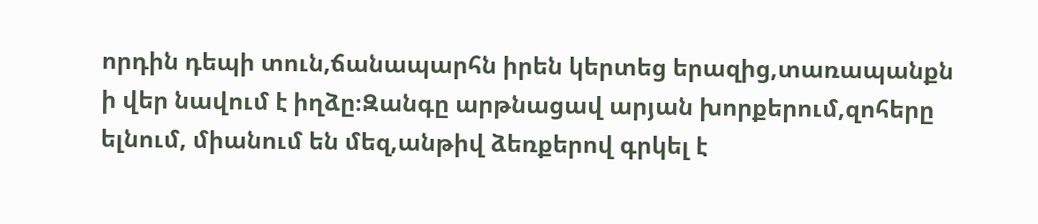որդին դեպի տուն,ճանապարհն իրեն կերտեց երազից,տառապանքն ի վեր նավում է իղձը։Զանգը արթնացավ արյան խորքերում,զոհերը ելնում, միանում են մեզ,անթիվ ձեռքերով գրկել է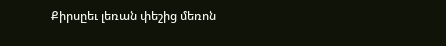Քիրսըեւ լեռան փեշից մեռոն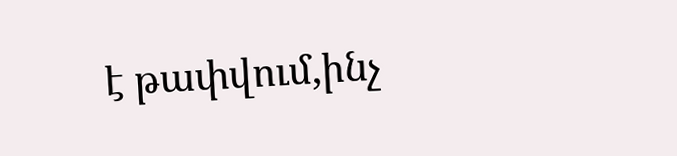է թափվում,ինչ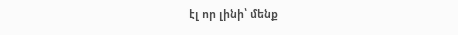էլ որ լինի՝ մենք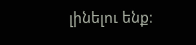լինելու ենք։